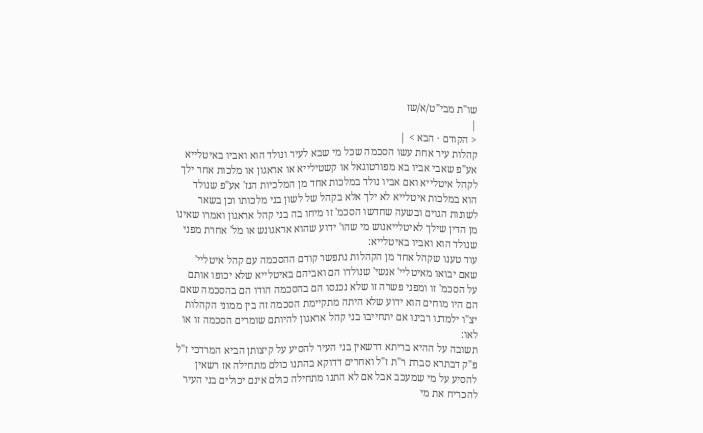שו"ת מבי"ט/א/שז
|
< הקודם · הבא > |
קהלות עיר אחת עשו הסכמה שכל מי שבא לעיר ונולד הוא ואביו באיטלייא אע"פ שאבי אביו בא מפורטוגאל או קשטילייא או אראגון או מלכות אחר ילך לקהל איטלייא ואם אביו נולד במלכות אחד מן המלכיות הנז' אע"פ שנולד הוא במלכות איטלייא לא ילך אלא בקהל של לשון בני מלכותו וכן בשאר לשונות הגוים ובשעה שחדשו הסכמ' זו מיחו בה בני קהל אראגון ואמרו שאינו מן הדין שילך לאיטלייאנוש מי שהו' ידוע שהוא אראגונש או מל' אחרת מפני שנולד הוא ואביו באיטלייא:
עוד טענו שקהל אחד מן הקהלות נתפשר קודם ההסכמה עם קהל איטליי' שאם יבואו מאיטליי' אנשי' שנולדו הם ואביהם באיטלייא שלא יכופו אותם על הסכמ' זו ומפני פשרה זו שלא נכנסו הם בהסכמה הודו הם בהסכמה שאם הם היו מוחים הוא ידוע שלא היתה מתקיימת הסכמה זה בין ממוני הקהלות יצ"ו ילמדנו רבינו אם יתחייבו בני קהל אראגון להיותם שומרים הסכמה זו או לאו:
תשובה על ההיא בריתא דרשאין בני העיר להסיע על קיצותן הביא המרדכי ז"ל פ"ק דבתרא סברת ר"ת ז"ל ואחרים דדוקא בהתנו כולם מתחילה אז רשאין להסיע על מי שמעכב אבל אם לא התנו מתחילה כולם אינם יכולים בני העיר להכריח את מי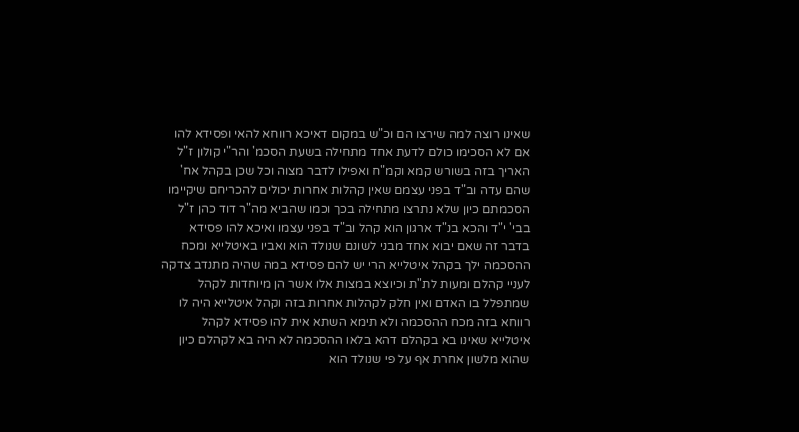שאינו רוצה למה שירצו הם וכ"ש במקום דאיכא רווחא להאי ופסידא להו אם לא הסכימו כולם לדעת אחד מתחילה בשעת הסכמ' והר"י קולון ז"ל האריך בזה בשורש קמא וקמ"ח ואפילו לדבר מצוה וכל שכן בקהל אח' שהם עדה וב"ד בפני עצמם שאין קהלות אחרות יכולים להכריחם שיקיימו הסכמתם כיון שלא נתרצו מתחילה בכך וכמו שהביא מה"ר דוד כהן ז"ל בבי' י"ד והכא בנ"ד ארגון הוא קהל וב"ד בפני עצמו ואיכא להו פסידא בדבר זה שאם יבוא אחד מבני לשונם שנולד הוא ואביו באיטלייא ומכח ההסכמה ילך בקהל איטלייא הרי יש להם פסידא במה שהיה מתנדב צדקה לעניי קהלם ומעות לת"ת וכיוצא במצות אלו אשר הן מיוחדות לקהל שמתפלל בו האדם ואין חלק לקהלות אחרות בזה וקהל איטלייא היה לו רווחא בזה מכח ההסכמה ולא תימא השתא אית להו פסידא לקהל איטלייא שאינו בא בקהלם דהא בלאו ההסכמה לא היה בא לקהלם כיון שהוא מלשון אחרת אף על פי שנולד הוא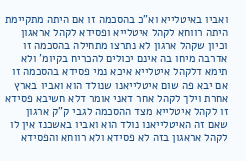ואביו באיטלייא וא"כ בהסכמה זו אם היתה מתקיימת היתה רווחא לקהל איטלייא ופסידא לקהל אראגון וכיון שקהל ארגון לא נתרצו מתחילה בהסכמה זו אדרבה מיחו בה אינם יכולים להכריח בקיומ' ולא תימא דלקהל איטלייא איכא נמי פסידא בהסכמה זו אם יבא פה שום איטלייאנו שנולד הוא ואביו בארץ אחרת וילך לקהל אחר דאני אומר דלא חשיבא פסידא זו לקהל איטלייא מצד ההסכמה לגבי ק"ק ארגון שאם זה האיטלייאנו נולד הוא ואביו באשכנז אין לו לקהל אראגון בזה לא פסידא ולא רווחא והפסידא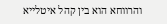והרווחא הוא בין קהל איטלייא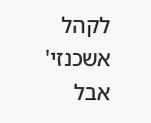לקהל אשכנזי' אבל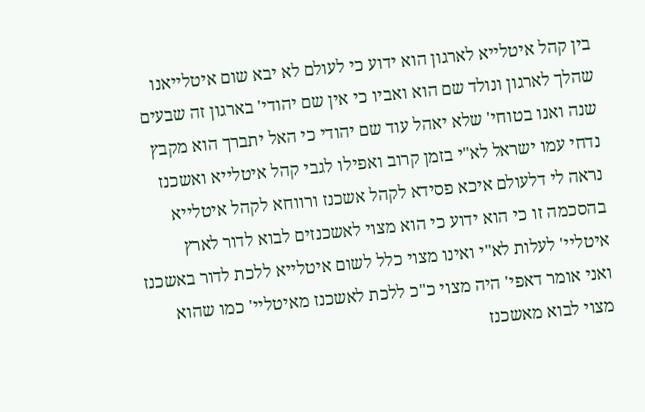בין קהל איטלייא לארגון הוא ידוע כי לעולם לא יבא שום איטלייאנו שהלך לארגון ונולד שם הוא ואביו כי אין שם יהודי' בארגון זה שבעים שנה ואנו בטוחי' שלא יאהל עוד שם יהודי כי האל יתברך הוא מקבץ נדחי עמו ישראל לא"י בזמן קרוב ואפילו לגבי קהל איטלייא ואשכנז נראה לי דלעולם איכא פסידא לקהל אשכנז ורווחא לקהל איטלייא בהסכמה זו כי הוא ידוע כי הוא מצוי לאשכנזים לבוא לדור לארץ איטליי' לעלות לא"י ואינו מצוי כלל לשום איטלייא ללכת לדור באשכנז ואני אומר דאפי' היה מצוי כ"כ ללכת לאשכנז מאיטליי' כמו שהוא מצוי לבוא מאשכנז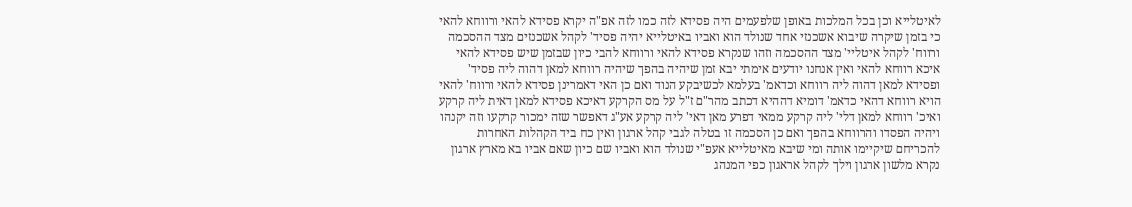לאיטלייא וכן בכל המלכות באופן שלפעמים היה פסידא לזה כמו לזה אפ"ה יקרא פסידא להאי ורווחא להאי כי בזמן שיקרה שיבוא אשכנזי אחד שנולד הוא ואביו באיטלייא יהיה פסיד' לקהל אשכנזים מצד ההסכמה ורווח' לקהל איטליי' מצד ההסכמה וזהו שנקרא פסידא להאי ורווחא להבי כיון שבזמן שיש פסידא להאי איכא רווחא להאי ואין אנחנו יודעים אימתי יבא זמן שיהיה בהפך שיהיה רווחא למאן דהוה ליה פסיד' ופסידא למאן דהוה ליה רווחא וכדאמ' בעלמא לכשיבקע הנוד ואם כן האי דאמרינן פסידא להאי ורווח' להאי הויא רווחא דהאי כדאמ' דומיא דההיא דכתב מהר"ם ז"ל על מס הקרקע דאיכא פסידא למאן דאית ליה קרקע ואיכ' רווחא למאן דלי' ליה קרקע ממאי דפרע מאן דאי' ליה קרקע אע"ג דאפשר שזה ימכור קרקעו וזה יקנהו ויהיה הפסדו והרווחא בהפך ואם כן הסכמה זו בטלה לגבי קהל ארגון ואין כח ביד הקהלות האחרות להכריחם שיקיימו אותה ומי שיבא מאיטלייא אעפ"י שנולד הוא ואביו שם כיון שאם אביו בא מארץ ארגון נקרא מלשון ארגון וילך לקהל אראגון כפי המנהג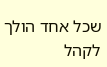שכל אחד הולך לקהל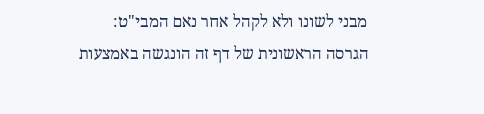מבני לשונו ולא לקהל אחר נאם המבי"ט:
הגרסה הראשונית של דף זה הונגשה באמצעות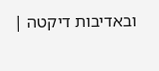ובאדיבות דיקטה |